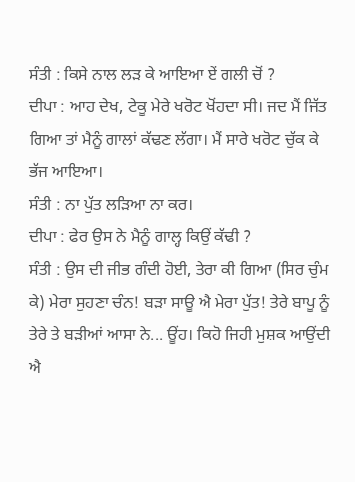ਸੰਤੀ : ਕਿਸੇ ਨਾਲ ਲੜ ਕੇ ਆਇਆ ਏਂ ਗਲੀ ਚੋਂ ?
ਦੀਪਾ : ਆਹ ਦੇਖ, ਟੇਕੂ ਮੇਰੇ ਖਰੋਟ ਖੋਂਹਦਾ ਸੀ। ਜਦ ਮੈਂ ਜਿੱਤ ਗਿਆ ਤਾਂ ਮੈਨੂੰ ਗਾਲਾਂ ਕੱਢਣ ਲੱਗਾ। ਮੈਂ ਸਾਰੇ ਖਰੋਟ ਚੁੱਕ ਕੇ ਭੱਜ ਆਇਆ।
ਸੰਤੀ : ਨਾ ਪੁੱਤ ਲੜਿਆ ਨਾ ਕਰ।
ਦੀਪਾ : ਫੇਰ ਉਸ ਨੇ ਮੈਨੂੰ ਗਾਲ੍ਹ ਕਿਉਂ ਕੱਢੀ ?
ਸੰਤੀ : ਉਸ ਦੀ ਜੀਭ ਗੰਦੀ ਹੋਈ, ਤੇਰਾ ਕੀ ਗਿਆ (ਸਿਰ ਚੁੰਮ ਕੇ) ਮੇਰਾ ਸੁਹਣਾ ਚੰਨ! ਬੜਾ ਸਾਊ ਐ ਮੇਰਾ ਪੁੱਤ! ਤੇਰੇ ਬਾਪੂ ਨੂੰ ਤੇਰੇ ਤੇ ਬੜੀਆਂ ਆਸਾ ਨੇ... ਊਂਹ। ਕਿਹੋ ਜਿਹੀ ਮੁਸ਼ਕ ਆਉਂਦੀ ਐ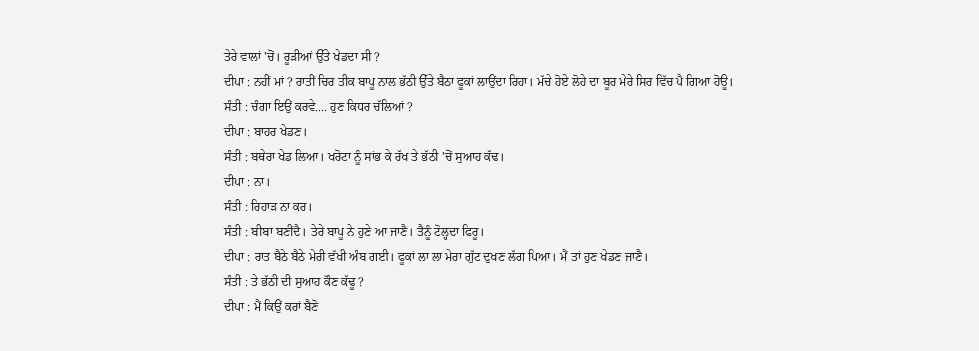ਤੇਰੇ ਵਾਲਾਂ 'ਚੋਂ। ਰੂੜੀਆਂ ਉੱਤੇ ਖੇਡਦਾ ਸੀ ?
ਦੀਪਾ : ਨਹੀਂ ਮਾਂ ? ਰਾਤੀਂ ਚਿਰ ਤੀਕ ਬਾਪੂ ਨਾਲ ਭੱਠੀ ਉੱਤੇ ਬੈਠਾ ਫੂਕਾਂ ਲਾਉਂਦਾ ਰਿਹਾ। ਮੱਚੇ ਹੋਏ ਲੋਹੇ ਦਾ ਬੂਰ ਮੇਰੇ ਸਿਰ ਵਿੱਚ ਪੈ ਗਿਆ ਹੋਊ।
ਸੰਤੀ : ਚੰਗਾ ਇਉਂ ਕਰਵੇ.... ਹੁਣ ਕਿਧਰ ਚੱਲਿਆਂ ?
ਦੀਪਾ : ਬਾਹਰ ਖੇਡਣ।
ਸੰਤੀ : ਬਥੇਰਾ ਖੇਡ ਲਿਆ। ਖਰੋਟਾ ਨੂੰ ਸਾਂਭ ਕੇ ਰੱਖ ਤੇ ਭੱਠੀ 'ਚੋਂ ਸੁਆਹ ਕੱਢ।
ਦੀਪਾ : ਨਾ।
ਸੰਤੀ : ਰਿਹਾੜ ਨਾ ਕਰ।
ਸੰਤੀ : ਬੀਬਾ ਬਣੀਂਦੈ। ਤੇਰੇ ਬਾਪੂ ਨੇ ਹੁਣੇ ਆ ਜਾਣੈ। ਤੈਨੂੰ ਟੋਲ੍ਹਦਾ ਫਿਰੂ।
ਦੀਪਾ : ਰਾਤ ਬੈਠੇ ਬੈਠੇ ਮੇਰੀ ਵੱਖੀ ਅੰਬ ਗਈ। ਫੂਕਾਂ ਲਾ ਲਾ ਮੇਰਾ ਗੁੱਟ ਦੁਖਣ ਲੱਗ ਪਿਆ। ਮੈਂ ਤਾਂ ਹੁਣ ਖੇਡਣ ਜਾਣੈ।
ਸੰਤੀ : ਤੇ ਭੱਠੀ ਦੀ ਸੁਆਹ ਕੌਣ ਕੱਢੂ ?
ਦੀਪਾ : ਮੈਂ ਕਿਉਂ ਕਰਾਂ ਬੈਣੋ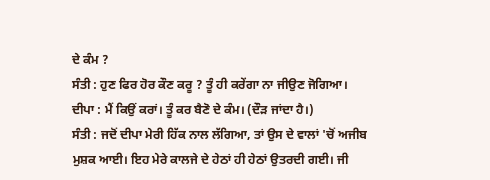ਦੇ ਕੰਮ ?
ਸੰਤੀ : ਹੁਣ ਫਿਰ ਹੋਰ ਕੌਣ ਕਰੂ ? ਤੂੰ ਹੀ ਕਰੇਂਗਾ ਨਾ ਜੀਉਣ ਜੋਗਿਆ।
ਦੀਪਾ : ਮੈਂ ਕਿਉਂ ਕਰਾਂ। ਤੂੰ ਕਰ ਬੈਣੋ ਦੇ ਕੰਮ। (ਦੌੜ ਜਾਂਦਾ ਹੈ।)
ਸੰਤੀ : ਜਦੋਂ ਦੀਪਾ ਮੇਰੀ ਹਿੱਕ ਨਾਲ ਲੱਗਿਆ, ਤਾਂ ਉਸ ਦੇ ਵਾਲਾਂ 'ਚੋਂ ਅਜੀਬ ਮੁਸ਼ਕ ਆਈ। ਇਹ ਮੇਰੇ ਕਾਲਜੇ ਦੇ ਹੇਠਾਂ ਹੀ ਹੇਠਾਂ ਉਤਰਦੀ ਗਈ। ਜੀ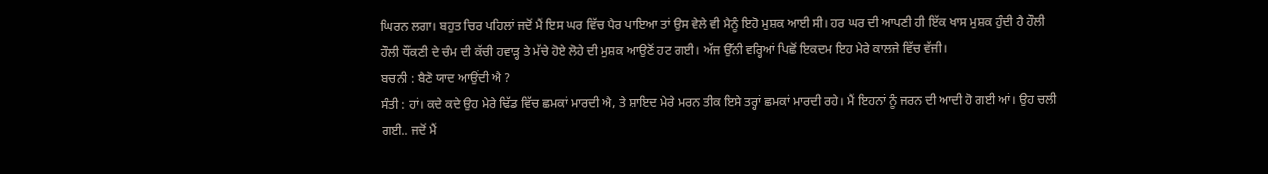ਘਿਰਨ ਲਗਾ। ਬਹੁਤ ਚਿਰ ਪਹਿਲਾਂ ਜਦੋਂ ਮੈਂ ਇਸ ਘਰ ਵਿੱਚ ਪੈਰ ਪਾਇਆ ਤਾਂ ਉਸ ਵੇਲੇ ਵੀ ਮੈਨੂੰ ਇਹੋ ਮੁਸ਼ਕ ਆਈ ਸੀ। ਹਰ ਘਰ ਦੀ ਆਪਣੀ ਹੀ ਇੱਕ ਖਾਸ ਮੁਸ਼ਕ ਹੁੰਦੀ ਹੈ ਹੌਲੀ ਹੌਲੀ ਧੌਂਕਣੀ ਦੇ ਚੰਮ ਦੀ ਕੱਚੀ ਹਵਾੜ੍ਹ ਤੇ ਮੱਚੇ ਹੋਏ ਲੋਹੇ ਦੀ ਮੁਸ਼ਕ ਆਉਣੋਂ ਹਟ ਗਈ। ਅੱਜ ਉੱਨੀ ਵਰ੍ਹਿਆਂ ਪਿਛੋਂ ਇਕਦਮ ਇਹ ਮੇਰੇ ਕਾਲਜੇ ਵਿੱਚ ਵੱਜੀ।
ਬਚਨੀ : ਬੈਣੋ ਯਾਦ ਆਉਂਦੀ ਐ ?
ਸੰਤੀ : ਹਾਂ। ਕਦੇ ਕਦੇ ਉਹ ਮੇਰੇ ਢਿੱਡ ਵਿੱਚ ਛਮਕਾਂ ਮਾਰਦੀ ਐ, ਤੇ ਸ਼ਾਇਦ ਮੇਰੇ ਮਰਨ ਤੀਕ ਇਸੇ ਤਰ੍ਹਾਂ ਛਮਕਾਂ ਮਾਰਦੀ ਰਹੇ। ਮੈਂ ਇਹਨਾਂ ਨੂੰ ਜਰਨ ਦੀ ਆਦੀ ਹੋ ਗਈ ਆਂ। ਉਹ ਚਲੀ ਗਈ.. ਜਦੋਂ ਮੈਂ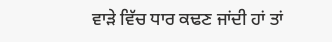ਵਾੜੇ ਵਿੱਚ ਧਾਰ ਕਢਣ ਜਾਂਦੀ ਹਾਂ ਤਾਂ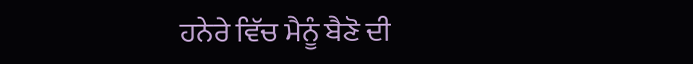ਹਨੇਰੇ ਵਿੱਚ ਮੈਨੂੰ ਬੈਣੋ ਦੀ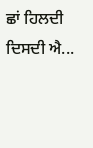ਛਾਂ ਹਿਲਦੀ ਦਿਸਦੀ ਐ...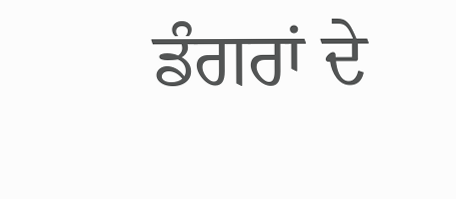ਡੰਗਰਾਂ ਦੇ